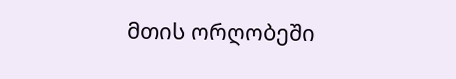მთის ორღობეში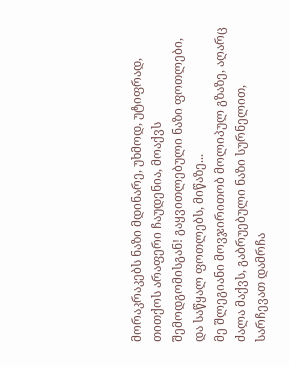მორაკრაკებს ნაზი მდინარე, უხმოდ, უტიფრად, თითქოს არაფერი ჩაუდენია, მოაქვს შემოდგომისგან! გაყვითლებული ნაზი ფოთლები, და საწყალ ფოთლებს, მიწაზე...
მე შლეგიანი მოვჯირითობ მოლიპულ გზაზე, აღარც ძალა მაქვს, გაბრუებული ნაზი სურნელით, სარჩევათ დამრჩა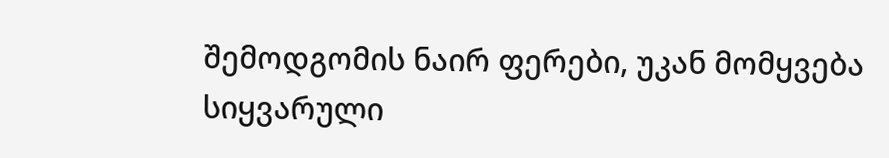შემოდგომის ნაირ ფერები, უკან მომყვება სიყვარული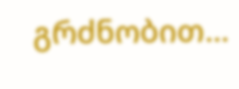გრძნობით...